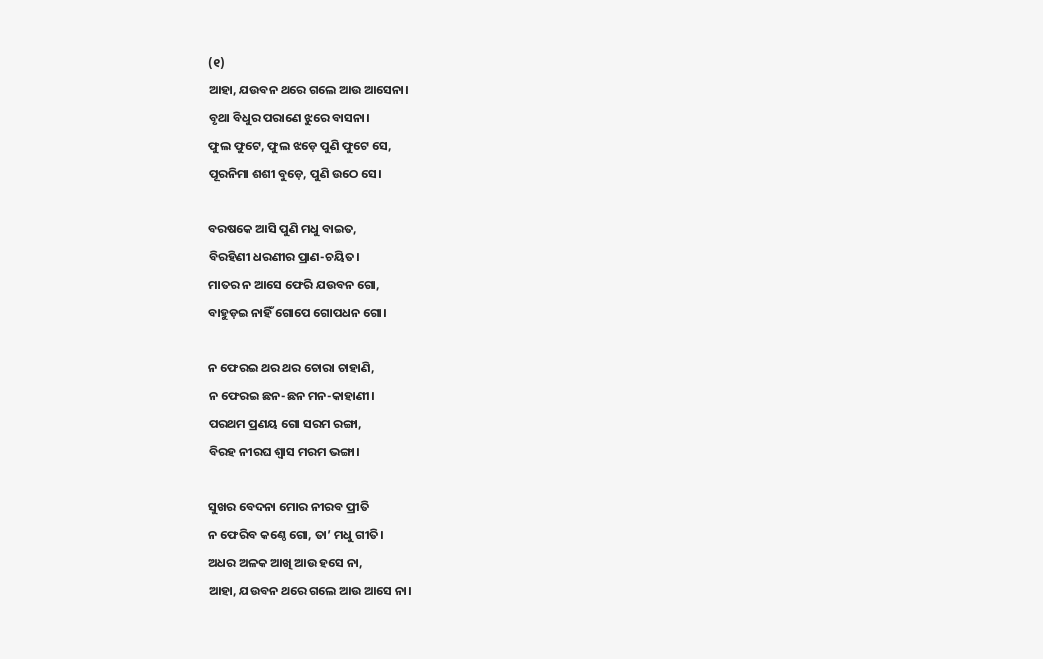(୧)
ଆହା, ଯଉବନ ଥରେ ଗଲେ ଆଉ ଆସେନା।
ବୃଥା ବିଧୁର ପରାଣେ ଝୁରେ ବାସନା।
ଫୁଲ ଫୁଟେ, ଫୁଲ ଝଡ଼େ ପୁଣି ଫୁଟେ ସେ,
ପୂରନିମା ଶଶୀ ବୁଡ଼େ, ପୁଣି ଉଠେ ସେ।

ବରଷକେ ଆସି ପୁଣି ମଧୁ ବାଇତ,
ବିରହିଣୀ ଧରଣୀର ପ୍ରାଣ-ଚୟିତ।
ମାତର ନ ଆସେ ଫେରି ଯଉବନ ଗୋ,
ବାହୁଡ଼ଇ ନାହିଁ ଗୋପେ ଗୋପଧନ ଗୋ।

ନ ଫେରଇ ଥର ଥର ଚୋରା ଚାହାଣି,
ନ ଫେରଇ ଛନ-ଛନ ମନ-କାହାଣୀ।
ପରଥମ ପ୍ରଣୟ ଗୋ ସରମ ରଙ୍ଗା,
ବିରହ ନୀରଘ ଶ୍ୱାସ ମରମ ଭଙ୍ଗା।

ସୁଖର ବେଦନା ମୋର ନୀରବ ପ୍ରୀତି
ନ ଫେରିବ କଣ୍ଠେ ଗୋ, ତା’ ମଧୁ ଗୀତି।
ଅଧର ଅଳକ ଆଖି ଆଉ ହସେ ନା,
ଆହା, ଯଉବନ ଥରେ ଗଲେ ଆଉ ଆସେ ନା।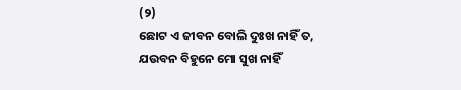(୨)
ଛୋଟ ଏ ଜୀବନ ବୋଲି ଦୁଃଖ ନାହିଁ ତ,
ଯଉବନ ବିହୁନେ ମୋ ସୁଖ ନାହିଁ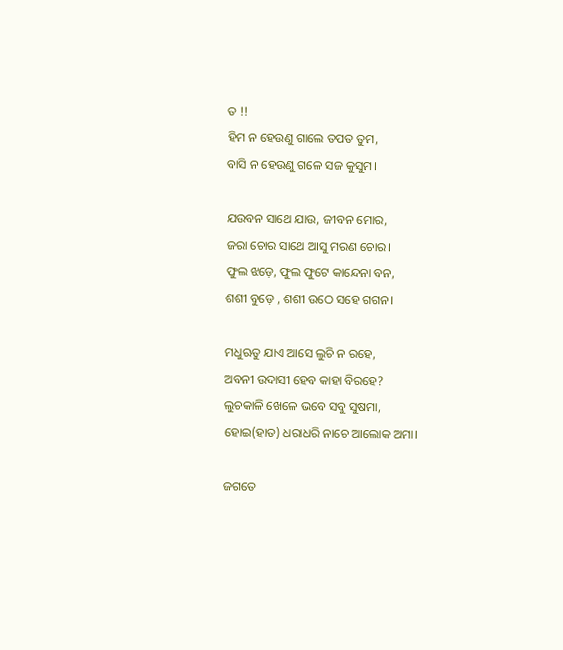ତ !!
ହିମ ନ ହେଉଣୁ ଗାଲେ ତପତ ତୁମ,
ବାସି ନ ହେଉଣୁ ଗଳେ ସଜ କୁସୁମ।

ଯଉବନ ସାଥେ ଯାଉ, ଜୀବନ ମୋର,
ଜରା ଚୋର ସାଥେ ଆସୁ ମରଣ ଚୋର।
ଫୁଲ ଝଡ଼େ, ଫୁଲ ଫୁଟେ କାନ୍ଦେନା ବନ,
ଶଶୀ ବୁଡ଼େ , ଶଶୀ ଉଠେ ସହେ ଗଗନ।

ମଧୁଋତୁ ଯାଏ ଆସେ ଲୁଚି ନ ରହେ,
ଅବନୀ ଉଦାସୀ ହେବ କାହା ବିରହେ?
ଲୁଚକାଳି ଖେଳେ ଭବେ ସବୁ ସୁଷମା,
ହୋଇ(ହାତ) ଧରାଧରି ନାଚେ ଆଲୋକ ଅମା।

ଜଗତେ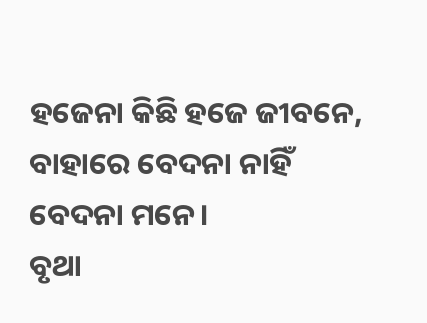ହଜେନା କିଛି ହଜେ ଜୀବନେ,
ବାହାରେ ବେଦନା ନାହିଁ ବେଦନା ମନେ।
ବୃଥା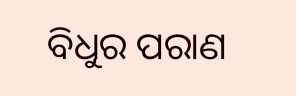ବିଧୁର ପରାଣ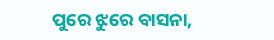ପୁରେ ଝୁରେ ବାସନା,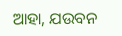ଆହା, ଯଉବନ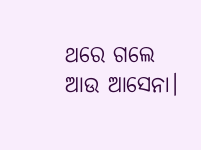ଥରେ ଗଲେ ଆଉ ଆସେନା।